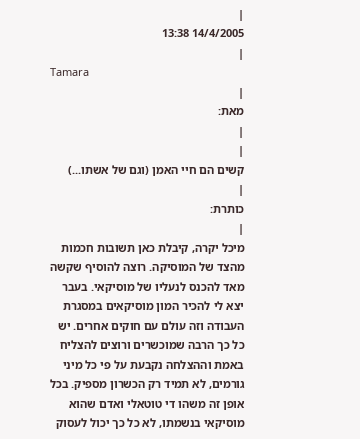|
14/4/2005 13:38
|
Tamara
|
מאת:
|
|
קשים הם חיי האמן (וגם של אשתו...)
|
כותרת:
|
מיכל יקרה, קיבלת כאן תשובות חכמות מהצד של המוסיקה. רוצה להוסיף שקשה מאד להכנס לנעליו של מוסיקאי. בעבר יצא לי להכיר המון מוסיקאים במסגרת העבודה וזה עולם עם חוקים אחרים. יש כל כך הרבה שמוכשרים ורוצים להצליח באמת וההצלחה נקבעת על פי כל מיני גורמים, לא תמיד רק הכשרון מספיק. בכל אופן זה משהו די טוטאלי ואדם שהוא מוסיקאי בנשמתו, לא כל כך יכול לעסוק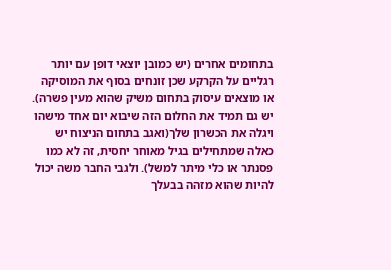בתחומים אחרים (יש כמובן יוצאי דופן עם יותר רגליים על הקרקע שכן זונחים בסוף את המוסיקה או מוצאים עיסוק בתחום משיק שהוא מעין פשרה). יש גם תמיד את החלום הזה שיבוא יום אחד מישהו ויגלה את הכשרון שלך(ואגב בתחום הניצוח יש כאלה שמתחילים בגיל מאוחר יחסית, זה לא כמו פסנתר או כלי מיתר למשל). ולגבי החבר משה יכול להיות שהוא מזהה בבעלך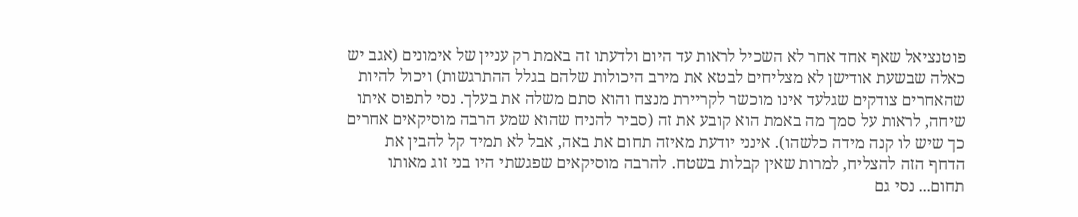פוטנציאל שאף אחד אחר לא השכיל לראות עד היום ולדעתו זה באמת רק עניין של אימונים (אגב יש כאלה שבשעת אודישן לא מצליחים לבטא את מירב היכולות שלהם בגלל ההתרגשות) ויכול להיות שהאחרים צודקים שגלעד אינו מוכשר לקריירת מנצח והוא סתם משלה את בעלך. נסי לתפוס איתו שיחה, לראות על סמך מה באמת הוא קובע את זה (סביר להניח שהוא שמע הרבה מוסיקאים אחרים כך שיש לו קנה מידה כלשהו). אינני יודעת מאיזה תחום את באה, אבל לא תמיד קל להבין את הדחף הזה להצליח, למרות שאין קבלות בשטח. להרבה מוסיקאים שפגשתי היו בני זוג מאותו תחום... נסי גם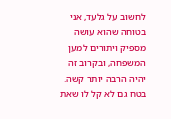לחשוב על גלעד, אני בטוחה שהוא עושה מספיק ויתורים למען המשפחה, ובקרוב זה יהיה הרבה יותר קשה. בטח גם לא קל לו שאת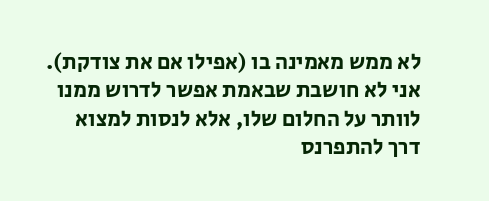לא ממש מאמינה בו (אפילו אם את צודקת). אני לא חושבת שבאמת אפשר לדרוש ממנו לוותר על החלום שלו, אלא לנסות למצוא דרך להתפרנס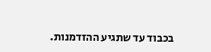בכבוד עד שתגיע ההזדמנות.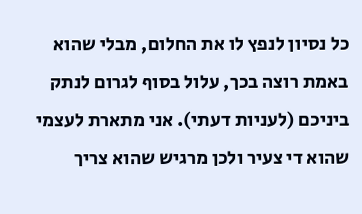כל נסיון לנפץ לו את החלום, מבלי שהוא באמת רוצה בכך, עלול בסוף לגרום לנתק ביניכם (לעניות דעתי). אני מתארת לעצמי שהוא די צעיר ולכן מרגיש שהוא צריך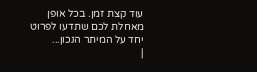עוד קצת זמן. בכל אופן מאחלת לכם שתדעו לפרוט יחד על המיתר הנכון...
|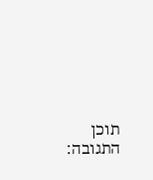תוכן התגובה: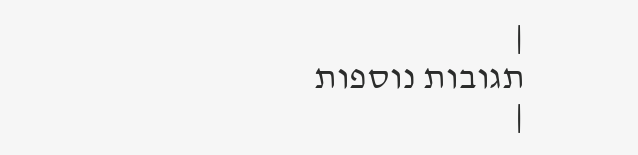|
תגובות נוספות
|